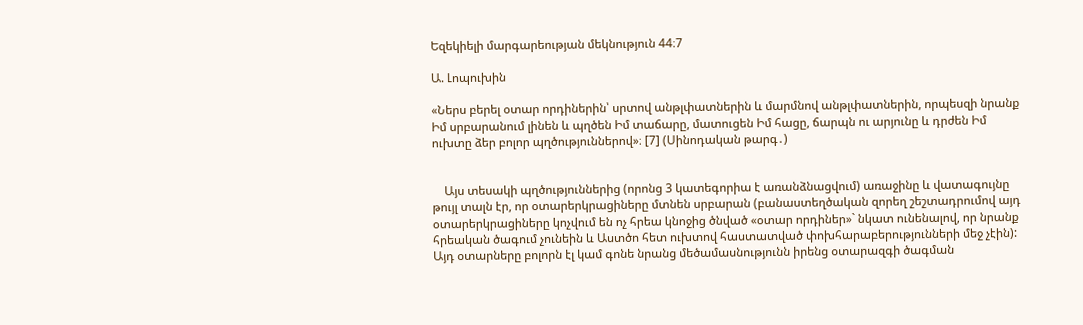Եզեկիելի մարգարեության մեկնություն 44։7

Ա. Լոպուխին

«Ներս բերել օտար որդիներին՝ սրտով անթլփատներին և մարմնով անթլփատներին, որպեսզի նրանք Իմ սրբարանում լինեն և պղծեն Իմ տաճարը, մատուցեն Իմ հացը, ճարպն ու արյունը և դրժեն Իմ ուխտը ձեր բոլոր պղծություններով»։ [7] (Սինոդական թարգ․)


    Այս տեսակի պղծություններից (որոնց 3 կատեգորիա է առանձնացվում) առաջինը և վատագույնը թույլ տալն էր, որ օտարերկրացիները մտնեն սրբարան (բանաստեղծական զորեղ շեշտադրումով այդ օտարերկրացիները կոչվում են ոչ հրեա կնոջից ծնված «օտար որդիներ»` նկատ ունենալով, որ նրանք հրեական ծագում չունեին և Աստծո հետ ուխտով հաստատված փոխհարաբերությունների մեջ չէին): Այդ օտարները բոլորն էլ կամ գոնե նրանց մեծամասնությունն իրենց օտարազգի ծագման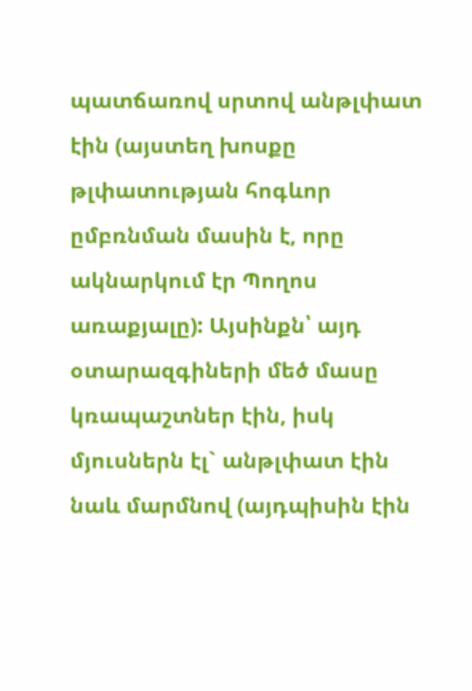պատճառով սրտով անթլփատ էին (այստեղ խոսքը թլփատության հոգևոր ըմբռնման մասին է, որը ակնարկում էր Պողոս առաքյալը): Այսինքն՝ այդ օտարազգիների մեծ մասը կռապաշտներ էին, իսկ մյուսներն էլ` անթլփատ էին նաև մարմնով (այդպիսին էին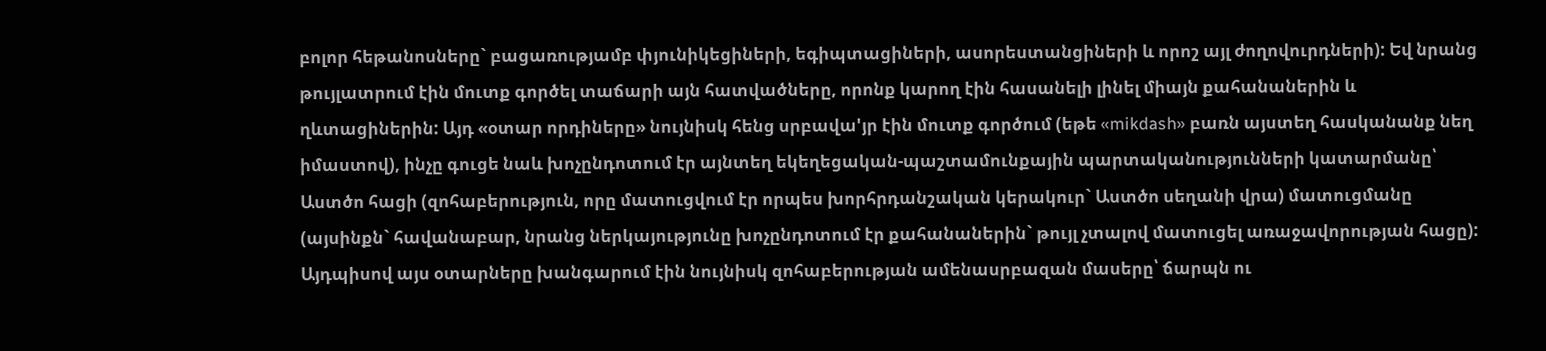բոլոր հեթանոսները` բացառությամբ փյունիկեցիների, եգիպտացիների, ասորեստանցիների և որոշ այլ ժողովուրդների): Եվ նրանց թույլատրում էին մուտք գործել տաճարի այն հատվածները, որոնք կարող էին հասանելի լինել միայն քահանաներին և ղևտացիներին: Այդ «օտար որդիները» նույնիսկ հենց սրբավա'յր էին մուտք գործում (եթե «mikdash» բառն այստեղ հասկանանք նեղ իմաստով), ինչը գուցե նաև խոչընդոտում էր այնտեղ եկեղեցական-պաշտամունքային պարտականությունների կատարմանը՝ Աստծո հացի (զոհաբերություն, որը մատուցվում էր որպես խորհրդանշական կերակուր` Աստծո սեղանի վրա) մատուցմանը (այսինքն` հավանաբար, նրանց ներկայությունը խոչընդոտում էր քահանաներին` թույլ չտալով մատուցել առաջավորության հացը): Այդպիսով այս օտարները խանգարում էին նույնիսկ զոհաբերության ամենասրբազան մասերը՝ ճարպն ու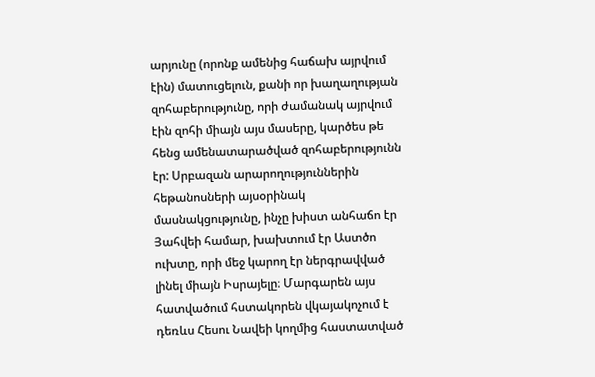արյունը (որոնք ամենից հաճախ այրվում էին) մատուցելուն, քանի որ խաղաղության զոհաբերությունը, որի ժամանակ այրվում էին զոհի միայն այս մասերը, կարծես թե հենց ամենատարածված զոհաբերությունն էր: Սրբազան արարողություններին հեթանոսների այսօրինակ մասնակցությունը, ինչը խիստ անհաճո էր Յահվեի համար, խախտում էր Աստծո ուխտը, որի մեջ կարող էր ներգրավված լինել միայն Իսրայելը։ Մարգարեն այս հատվածում հստակորեն վկայակոչում է դեռևս Հեսու Նավեի կողմից հաստատված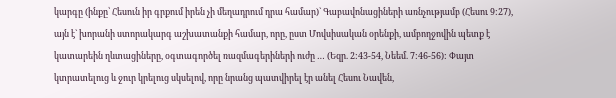կարգը (ինքը՝ Հեսուն իր գրքում իրեն չի մեղադրում դրա համար)` Գաբավոնացիների առնչությամբ (Հեսու 9:27), այն է` խորանի ստորակարգ աշխատանքի համար, որը, ըստ Մովսիսական օրենքի, ամբողջովին պետք է կատարեին ղևտացիները, օգտագործել ռազմագերիների ուժը … (Եզր. 2:43-54, Նեեմ. 7:46-56): Փայտ կտրատելուց և ջուր կրելուց սկսելով, որը նրանց պատվիրել էր անել Հեսու Նավեն,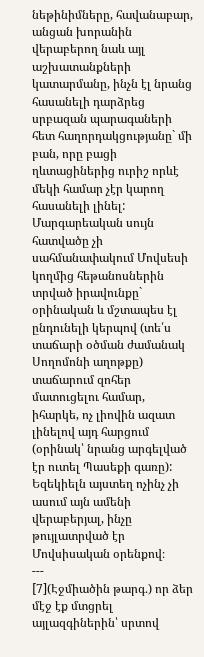նեթինիմները, հավանաբար, անցան խորանին վերաբերող նաև այլ աշխատանքների կատարմանը, ինչն էլ նրանց հասանելի դարձրեց սրբազան պարագաների հետ հաղորդակցությանը` մի բան, որը բացի ղևտացիներից ուրիշ որևէ մեկի համար չէր կարող հասանելի լինել: Մարգարեական սույն հատվածը չի սահմանափակում Մովսեսի կողմից հեթանոսներին տրված իրավունքը` օրինական և մշտապես էլ ընդունելի կերպով (տե՛ս տաճարի օծման ժամանակ Սողոմոնի աղոթքը) տաճարում զոհեր մատուցելու համար, իհարկե, ոչ լիովին ազատ լինելով այդ հարցում (օրինակ՝ նրանց արգելված էր ուտել Պասեքի գառը): Եզեկիելն այստեղ ոչինչ չի ասում այն ամենի վերաբերյալ, ինչը թույլատրված էր Մովսիսական օրենքով։
---
[7](Էջմիածին թարգ․) որ ձեր մէջ էք մտցրել այլազգիներին՝ սրտով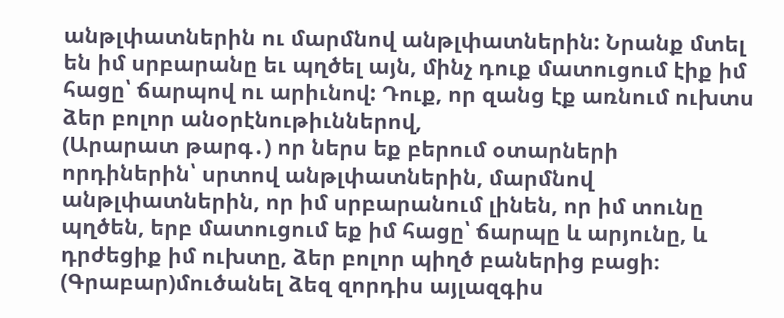անթլփատներին ու մարմնով անթլփատներին: Նրանք մտել են իմ սրբարանը եւ պղծել այն, մինչ դուք մատուցում էիք իմ հացը՝ ճարպով ու արիւնով: Դուք, որ զանց էք առնում ուխտս ձեր բոլոր անօրէնութիւններով,
(Արարատ թարգ․) որ ներս եք բերում օտարների որդիներին՝ սրտով անթլփատներին, մարմնով անթլփատներին, որ իմ սրբարանում լինեն, որ իմ տունը պղծեն, երբ մատուցում եք իմ հացը՝ ճարպը և արյունը, և դրժեցիք իմ ուխտը, ձեր բոլոր պիղծ բաներից բացի։
(Գրաբար)մուծանել ձեզ զորդիս այլազգիս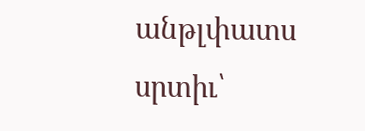անթլփատս սրտիւ՝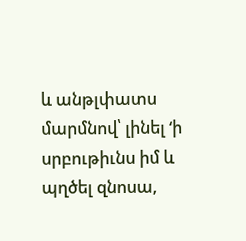և անթլփատս մարմնով՝ լինել ‘ի սրբութիւնս իմ և պղծել զնոսա,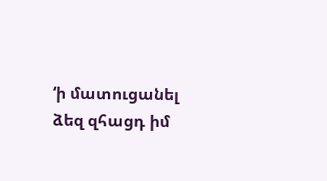‘ի մատուցանել ձեզ զհացդ իմ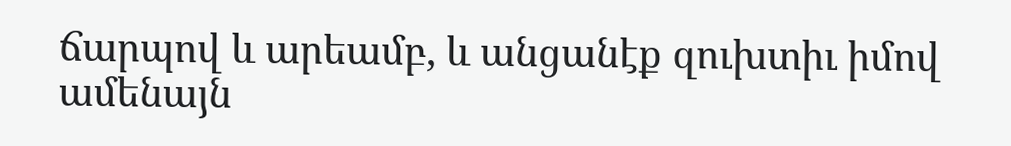ճարպով և արեամբ, և անցանէք զուխտիւ իմով ամենայն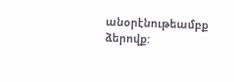անօրէնութեամբք ձերովք: